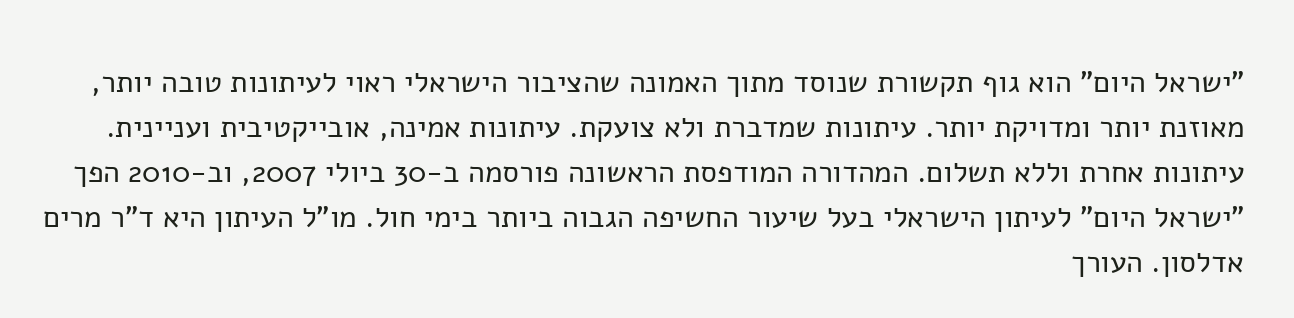"ישראל היום" הוא גוף תקשורת שנוסד מתוך האמונה שהציבור הישראלי ראוי לעיתונות טובה יותר, מאוזנת יותר ומדויקת יותר. עיתונות שמדברת ולא צועקת. עיתונות אמינה, אובייקטיבית ועניינית. עיתונות אחרת וללא תשלום. המהדורה המודפסת הראשונה פורסמה ב-30 ביולי 2007, וב-2010 הפך "ישראל היום" לעיתון הישראלי בעל שיעור החשיפה הגבוה ביותר בימי חול. מו"ל העיתון היא ד"ר מרים אדלסון. העורך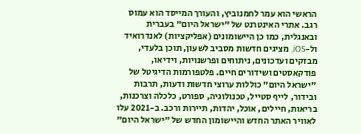הראשי הוא עמר לחמנוביץ, והעורך המייסד הוא עמוס רגב. אתרי האינטרנט של "ישראל היום" בעברית ובאנגלית, כמו כן היישומונים (אפליקציות) לאנדרואיד ול-iOS, מציגים חדשות מסביב לשעון, תוכן בלעדי, מבזקים ועדכונים, ניתוחים ופרשנויות, וידיאו, פודקאסטים ושידורים חיים. פלטפורמות הדיגיטל של "ישראל היום" כוללות ערוצי חדשות ודעות, תרבות ובידור, לייף סטייל, טכנולוגיה, ספורט, כלכלה וצרכנות, בריאות, חיילים, אוכל, יהדות, תיירות ורכב. ב-2021 עלו לאוויר האתר החדש והיישומון החדש של "ישראל היום"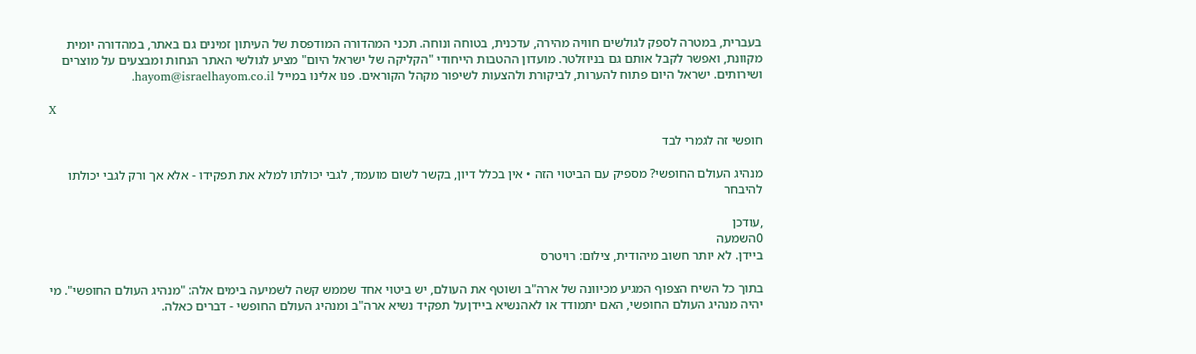בעברית, במטרה לספק לגולשים חוויה מהירה, עדכנית, בטוחה ונוחה. תכני המהדורה המודפסת של העיתון זמינים גם באתר, במהדורה יומית מקוונת, ואפשר לקבל אותם גם בניוזלטר. מועדון ההטבות הייחודי "הקליקה של ישראל היום" מציע לגולשי האתר הנחות ומבצעים על מוצרים ושירותים. ישראל היום פתוח להערות, לביקורת ולהצעות לשיפור מקהל הקוראים. פנו אלינו במייל hayom@israelhayom.co.il.

X

חופשי זה לגמרי לבד

מנהיג העולם החופשי? מספיק עם הביטוי הזה • אין בכלל דיון, בקשר לשום מועמד, לגבי יכולתו למלא את תפקידו - אלא אך ורק לגבי יכולתו להיבחר

,עודכן
0השמעה
ביידן. לא יותר חשוב מיהודית, צילום: רויטרס

בתוך כל השיח הצפוף המגיע מכיוונה של ארה"ב ושוטף את העולם, יש ביטוי אחד שממש קשה לשמיעה בימים אלה: "מנהיג העולם החופשי". מי יהיה מנהיג העולם החופשי, האם יתמודד או לאהנשיא ביידןעל תפקיד נשיא ארה"ב ומנהיג העולם החופשי - דברים כאלה.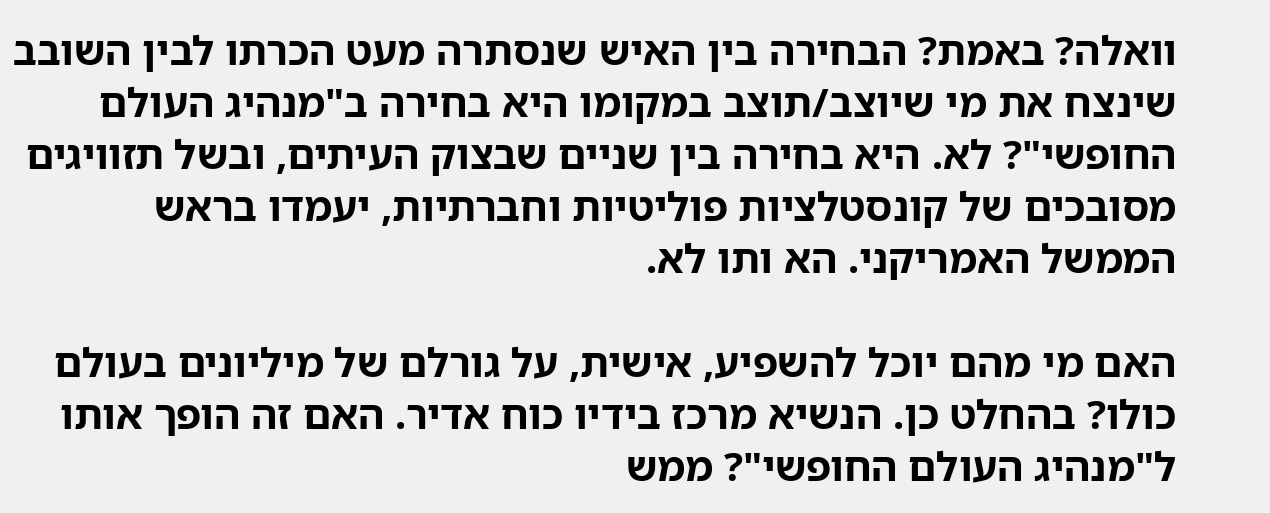וואלה? באמת? הבחירה בין האיש שנסתרה מעט הכרתו לבין השובב שינצח את מי שיוצב/תוצב במקומו היא בחירה ב"מנהיג העולם החופשי"? לא. היא בחירה בין שניים שבצוק העיתים, ובשל תזוויגים מסובכים של קונסטלציות פוליטיות וחברתיות, יעמדו בראש הממשל האמריקני. הא ותו לא.

האם מי מהם יוכל להשפיע, אישית, על גורלם של מיליונים בעולם כולו? בהחלט כן. הנשיא מרכז בידיו כוח אדיר. האם זה הופך אותו ל"מנהיג העולם החופשי"? ממש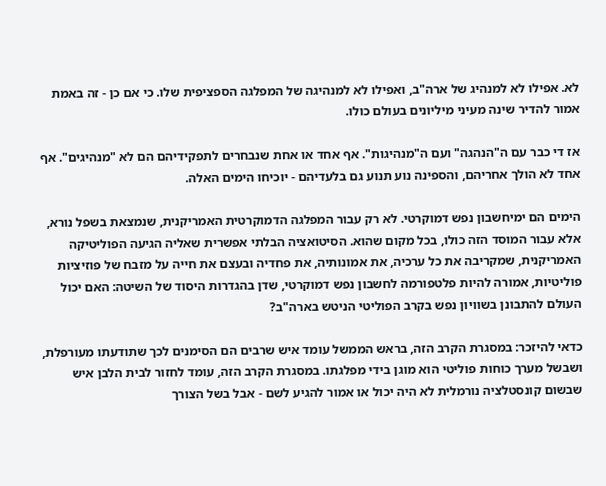לא. אפילו לא למנהיג של ארה"ב, ואפילו לא למנהיגה של המפלגה הספציפית שלו. כי אם כן - זה באמת אמור להדיר שינה מעיני מיליונים בעולם כולו.

אז די כבר עם ה"הנהגה" ועם ה"מנהיגות". אף אחד או אחת שנבחרים לתפקידיהם הם לא "מנהיגים". אף אחד לא הולך אחריהם, והספינה נוע תנוע גם בלעדיהם - יוכיחו הימים האלה.

הימים הם ימיחשבון נפש דמוקרטי. לא רק עבור המפלגה הדמוקרטית האמריקנית, שנמצאת בשפל נורא, אלא עבור המוסד הזה כולו, בכל מקום שהוא. הסיטואציה הבלתי אפשרית שאליה הגיעה הפוליטיקה האמריקנית, שמקריבה את כל ערכיה, את אמונותיה, את פחדיה ובעצם את חייה על מזבח של פוזיציות פוליטיות, אמורה להיות פלטפורמה לחשבון נפש דמוקרטי, שדן בהגדרות היסוד של השיטה: האם יכול העולם להתבונן בשוויון נפש בקרב הפוליטי הניטש בארה"ב?

כדאי להיזכר: במסגרת הקרב הזה, בראש הממשל עומד איש שרבים הם הסימנים לכך שתודעתו מעורפלת, ושבשל מערך כוחות פוליטי הוא מוגן בידי מפלגתו. במסגרת הקרב הזה, עומד לחזור לבית הלבן איש שבשום קונסטלציה נורמלית לא היה יכול או אמור להגיע לשם - אבל בשל הצורך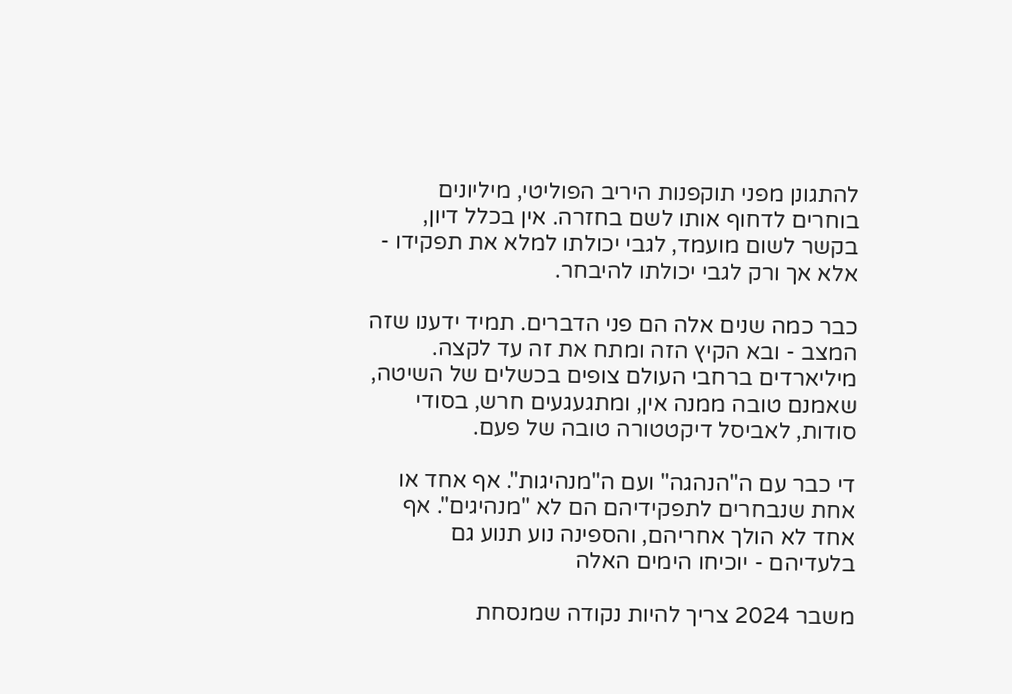להתגונן מפני תוקפנות היריב הפוליטי, מיליונים בוחרים לדחוף אותו לשם בחזרה. אין בכלל דיון, בקשר לשום מועמד, לגבי יכולתו למלא את תפקידו - אלא אך ורק לגבי יכולתו להיבחר.

כבר כמה שנים אלה הם פני הדברים. תמיד ידענו שזה המצב - ובא הקיץ הזה ומתח את זה עד לקצה. מיליארדים ברחבי העולם צופים בכשלים של השיטה, שאמנם טובה ממנה אין, ומתגעגעים חרש, בסודי סודות, לאביסל דיקטטורה טובה של פעם.

די כבר עם ה"הנהגה" ועם ה"מנהיגות". אף אחד או אחת שנבחרים לתפקידיהם הם לא "מנהיגים". אף אחד לא הולך אחריהם, והספינה נוע תנוע גם בלעדיהם - יוכיחו הימים האלה

משבר 2024 צריך להיות נקודה שמנסחת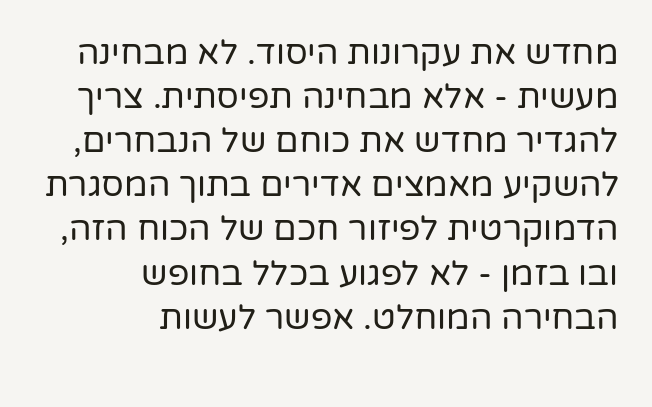מחדש את עקרונות היסוד. לא מבחינה מעשית - אלא מבחינה תפיסתית. צריך להגדיר מחדש את כוחם של הנבחרים, להשקיע מאמצים אדירים בתוך המסגרת הדמוקרטית לפיזור חכם של הכוח הזה, ובו בזמן - לא לפגוע בכלל בחופש הבחירה המוחלט. אפשר לעשות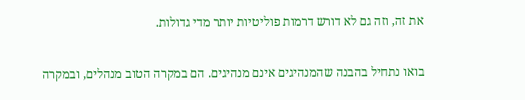את זה, וזה גם לא דורש דרמות פוליטיות יותר מדי גדולות.

בואו נתחיל בהבנה שהמנהיגים אינם מנהיגים. הם במקרה הטוב מנהלים, ובמקרה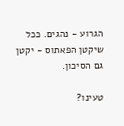הגרוע - נהגים. ככל שיקטן הפאתוס - יקטן גם הסיכון.

טעינו?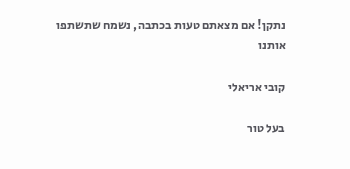נתקן! אם מצאתם טעות בכתבה, נשמח שתשתפו אותנו

קובי אריאלי

בעל טור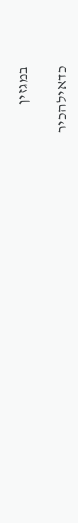במגזין

כדאילהכיר